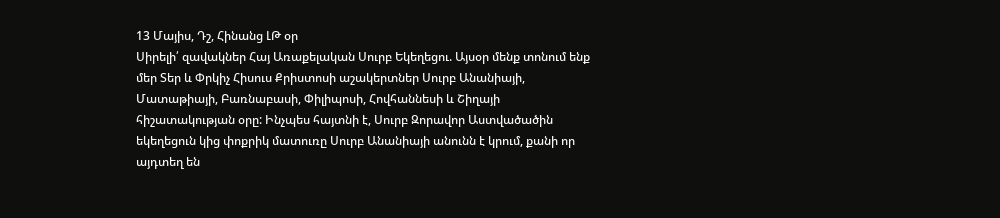13 Մայիս, Դշ, Հինանց ԼԹ օր
Սիրելի՛ զավակներ Հայ Առաքելական Սուրբ Եկեղեցու. Այսօր մենք տոնում ենք մեր Տեր և Փրկիչ Հիսուս Քրիստոսի աշակերտներ Սուրբ Անանիայի, Մատաթիայի, Բառնաբասի, Փիլիպոսի, Հովհաննեսի և Շիղայի հիշատակության օրը: Ինչպես հայտնի է, Սուրբ Զորավոր Աստվածածին եկեղեցուն կից փոքրիկ մատուռը Սուրբ Անանիայի անունն է կրում, քանի որ այդտեղ են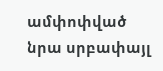ամփոփված նրա սրբափայլ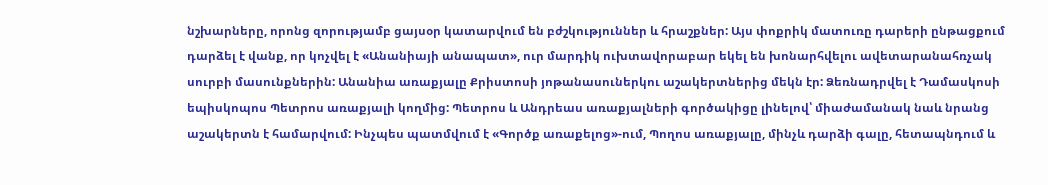նշխարները, որոնց զորությամբ ցայսօր կատարվում են բժշկություններ և հրաշքներ: Այս փոքրիկ մատուռը դարերի ընթացքում դարձել է վանք, որ կոչվել է «Անանիայի անապատ», ուր մարդիկ ուխտավորաբար եկել են խոնարհվելու ավետարանահռչակ սուրբի մասունքներին: Անանիա առաքյալը Քրիստոսի յոթանասուներկու աշակերտներից մեկն էր: Ձեռնադրվել է Դամասկոսի եպիսկոպոս Պետրոս առաքյալի կողմից: Պետրոս և Անդրեաս առաքյալների գործակիցը լինելով՝ միաժամանակ նաև նրանց աշակերտն է համարվում: Ինչպես պատմվում է «Գործք առաքելոց»-ում, Պողոս առաքյալը, մինչև դարձի գալը, հետապնդում և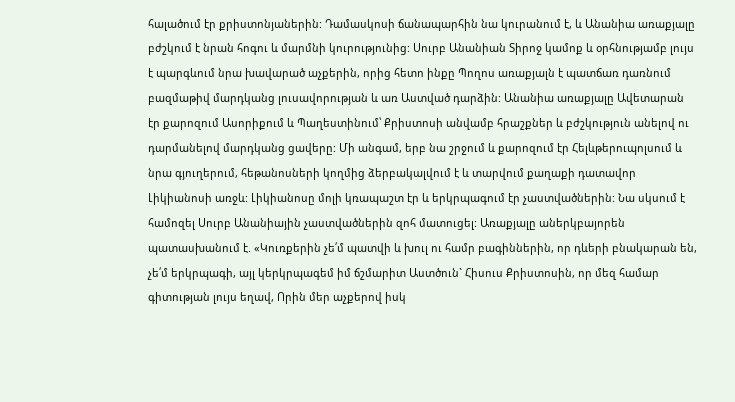հալածում էր քրիստոնյաներին: Դամասկոսի ճանապարհին նա կուրանում է, և Անանիա առաքյալը բժշկում է նրան հոգու և մարմնի կուրությունից: Սուրբ Անանիան Տիրոջ կամոք և օրհնությամբ լույս է պարգևում նրա խավարած աչքերին, որից հետո ինքը Պողոս առաքյալն է պատճառ դառնում բազմաթիվ մարդկանց լուսավորության և առ Աստված դարձին: Անանիա առաքյալը Ավետարան էր քարոզում Ասորիքում և Պաղեստինում՝ Քրիստոսի անվամբ հրաշքներ և բժշկություն անելով ու դարմանելով մարդկանց ցավերը: Մի անգամ, երբ նա շրջում և քարոզում էր Հելևթերուպոլսում և նրա գյուղերում, հեթանոսների կողմից ձերբակալվում է և տարվում քաղաքի դատավոր Լիկիանոսի առջև: Լիկիանոսը մոլի կռապաշտ էր և երկրպագում էր չաստվածներին: Նա սկսում է համոզել Սուրբ Անանիային չաստվածներին զոհ մատուցել: Առաքյալը աներկբայորեն պատասխանում է. «Կուռքերին չե՛մ պատվի և խուլ ու համր բագիններին, որ դևերի բնակարան են, չե՛մ երկրպագի, այլ կերկրպագեմ իմ ճշմարիտ Աստծուն` Հիսուս Քրիստոսին, որ մեզ համար գիտության լույս եղավ, Որին մեր աչքերով իսկ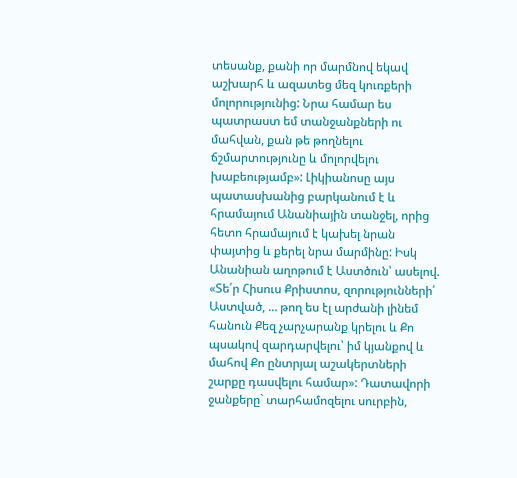տեսանք, քանի որ մարմնով եկավ աշխարհ և ազատեց մեզ կուռքերի մոլորությունից: Նրա համար ես պատրաստ եմ տանջանքների ու մահվան, քան թե թողնելու ճշմարտությունը և մոլորվելու խաբեությամբ»: Լիկիանոսը այս պատասխանից բարկանում է և հրամայում Անանիային տանջել, որից հետո հրամայում է կախել նրան փայտից և քերել նրա մարմինը: Իսկ Անանիան աղոթում է Աստծուն՝ ասելով. «Տե՛ր Հիսուս Քրիստոս, զորությունների՛ Աստված, … թող ես էլ արժանի լինեմ հանուն Քեզ չարչարանք կրելու և Քո պսակով զարդարվելու՝ իմ կյանքով և մահով Քո ընտրյալ աշակերտների շարքը դասվելու համար»: Դատավորի ջանքերը` տարհամոզելու սուրբին,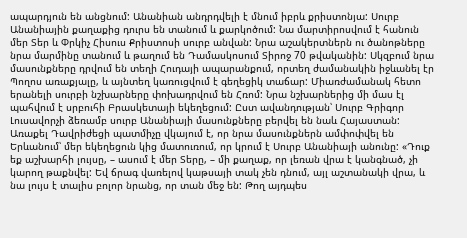ապարդյուն են անցնում: Անանիան անդրդվելի է մնում իբրև քրիստոնյա: Սուրբ Անանիային քաղաքից դուրս են տանում և քարկոծում: Նա մարտիրոսվում է հանուն մեր Տեր և Փրկիչ Հիսուս Քրիստոսի սուրբ անվան: Նրա աշակերտներն ու ծանոթները նրա մարմինը տանում և թաղում են Դամասկոսում Տիրոջ 70 թվականին: Սկզբում նրա մասունքները դրվում են տեղի Հուդայի ապարանքում, որտեղ ժամանակին իջևանել էր Պողոս առաքյալը, և այնտեղ կառուցվում է գեղեցիկ տաճար: Միառժամանակ հետո երանելի սուրբի նշխարները փոխադրվում են Հռոմ: Նրա նշխարներից մի մաս էլ պահվում է սրբուհի Բրասկետայի եկեղեցում: Ըստ ավանդության՝ Սուրբ Գրիգոր Լուսավորչի ձեռամբ սուրբ Անանիայի մասունքները բերվել են նաև Հայաստան: Առաքել Դավրիժեցի պատմիչը վկայում է, որ նրա մասունքներն ամփոփվել են Երևանում՝ մեր եկեղեցուն կից մատուռում, որ կրում է Սուրբ Անանիայի անունը: «Դուք եք աշխարհի լույսը, – ասում է մեր Տերը, – մի քաղաք, որ լեռան վրա է կանգնած, չի կարող թաքնվել: Եվ ճրագ վառելով կաթսայի տակ չեն դնում, այլ աշտանակի վրա, և նա լույս է տալիս բոլոր նրանց, որ տան մեջ են: Թող այդպես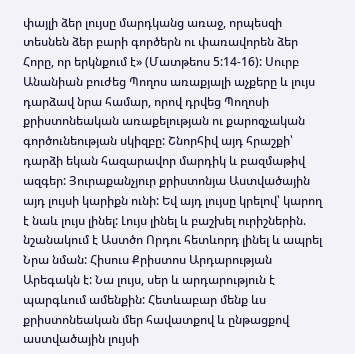փայլի ձեր լույսը մարդկանց առաջ, որպեսզի տեսնեն ձեր բարի գործերն ու փառավորեն ձեր Հորը, որ երկնքում է» (Մատթեոս 5:14-16): Սուրբ Անանիան բուժեց Պողոս առաքյալի աչքերը և լույս դարձավ նրա համար, որով դրվեց Պողոսի քրիստոնեական առաքելության ու քարոզչական գործունեության սկիզբը: Շնորհիվ այդ հրաշքի՝ դարձի եկան հազարավոր մարդիկ և բազմաթիվ ազգեր: Յուրաքանչյուր քրիստոնյա Աստվածային այդ լույսի կարիքն ունի: Եվ այդ լույսը կրելով՝ կարող է նաև լույս լինել: Լույս լինել և բաշխել ուրիշներին. նշանակում է Աստծո Որդու հետևորդ լինել և ապրել Նրա նման: Հիսուս Քրիստոս Արդարության Արեգակն է: Նա լույս, սեր և արդարություն է պարգևում ամենքին: Հետևաբար մենք ևս քրիստոնեական մեր հավատքով և ընթացքով աստվածային լույսի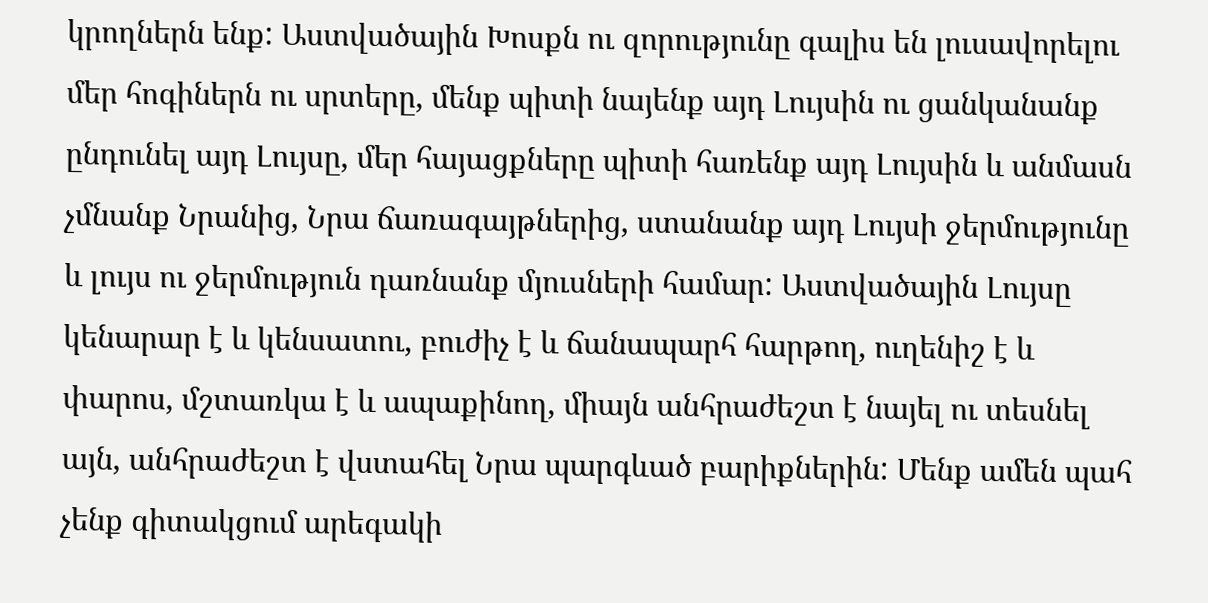կրողներն ենք: Աստվածային Խոսքն ու զորությունը գալիս են լուսավորելու մեր հոգիներն ու սրտերը, մենք պիտի նայենք այդ Լույսին ու ցանկանանք ընդունել այդ Լույսը, մեր հայացքները պիտի հառենք այդ Լույսին և անմասն չմնանք Նրանից, Նրա ճառագայթներից, ստանանք այդ Լույսի ջերմությունը և լույս ու ջերմություն դառնանք մյուսների համար: Աստվածային Լույսը կենարար է և կենսատու, բուժիչ է և ճանապարհ հարթող, ուղենիշ է և փարոս, մշտառկա է և ապաքինող, միայն անհրաժեշտ է նայել ու տեսնել այն, անհրաժեշտ է վստահել Նրա պարգևած բարիքներին: Մենք ամեն պահ չենք գիտակցում արեգակի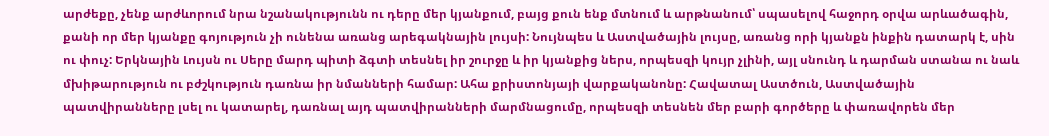արժեքը, չենք արժևորում նրա նշանակությունն ու դերը մեր կյանքում, բայց քուն ենք մտնում և արթնանում՝ սպասելով հաջորդ օրվա արևածագին, քանի որ մեր կյանքը գոյություն չի ունենա առանց արեգակնային լույսի: Նույնպես և Աստվածային լույսը, առանց որի կյանքն ինքին դատարկ է, սին ու փուչ: Երկնային Լույսն ու Սերը մարդ պիտի ձգտի տեսնել իր շուրջը և իր կյանքից ներս, որպեսզի կույր չլինի, այլ սնունդ և դարման ստանա ու նաև մխիթարություն ու բժշկություն դառնա իր նմանների համար: Ահա քրիստոնյայի վարքականոնը: Հավատալ Աստծուն, Աստվածային պատվիրանները լսել ու կատարել, դառնալ այդ պատվիրանների մարմնացումը, որպեսզի տեսնեն մեր բարի գործերը և փառավորեն մեր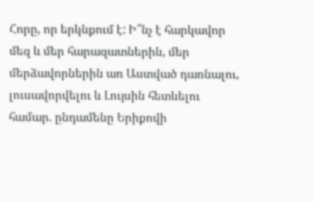Հորը, որ երկնքում է: Ի՞նչ է հարկավոր մեզ և մեր հարազատներին, մեր մերձավորներին առ Աստված դառնալու, լուսավորվելու և Լույսին հետևելու համար. ընդամենը Երիքովի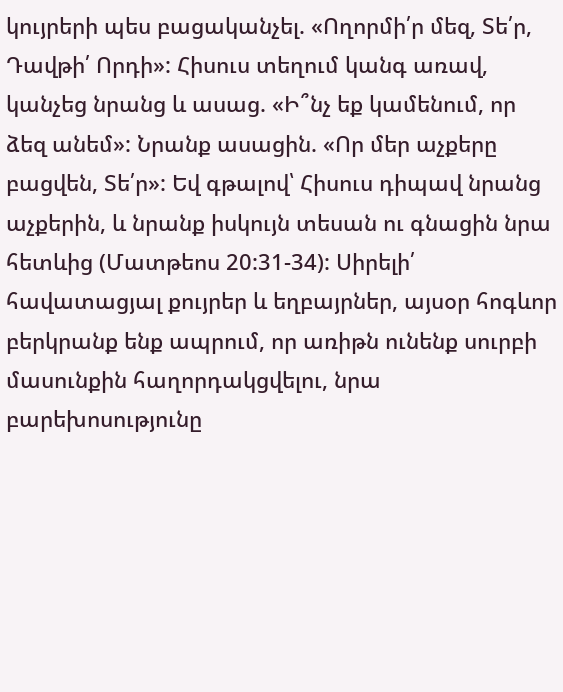կույրերի պես բացականչել. «Ողորմի՛ր մեզ, Տե՛ր, Դավթի՛ Որդի»: Հիսուս տեղում կանգ առավ, կանչեց նրանց և ասաց. «Ի՞նչ եք կամենում, որ ձեզ անեմ»: Նրանք ասացին. «Որ մեր աչքերը բացվեն, Տե՛ր»: Եվ գթալով՝ Հիսուս դիպավ նրանց աչքերին, և նրանք իսկույն տեսան ու գնացին նրա հետևից (Մատթեոս 20:31-34): Սիրելի՛ հավատացյալ քույրեր և եղբայրներ, այսօր հոգևոր բերկրանք ենք ապրում, որ առիթն ունենք սուրբի մասունքին հաղորդակցվելու, նրա բարեխոսությունը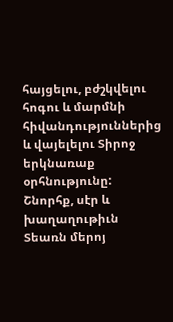հայցելու, բժշկվելու հոգու և մարմնի հիվանդություններից և վայելելու Տիրոջ երկնառաք օրհնությունը: Շնորհք, սէր և խաղաղութիւն Տեառն մերոյ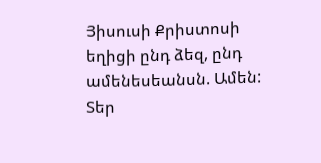Յիսուսի Քրիստոսի եղիցի ընդ ձեզ, ընդ ամենեսեանսն. Ամեն:
Տեր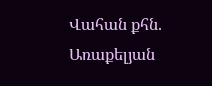Վահան քհն. Առաքելյան